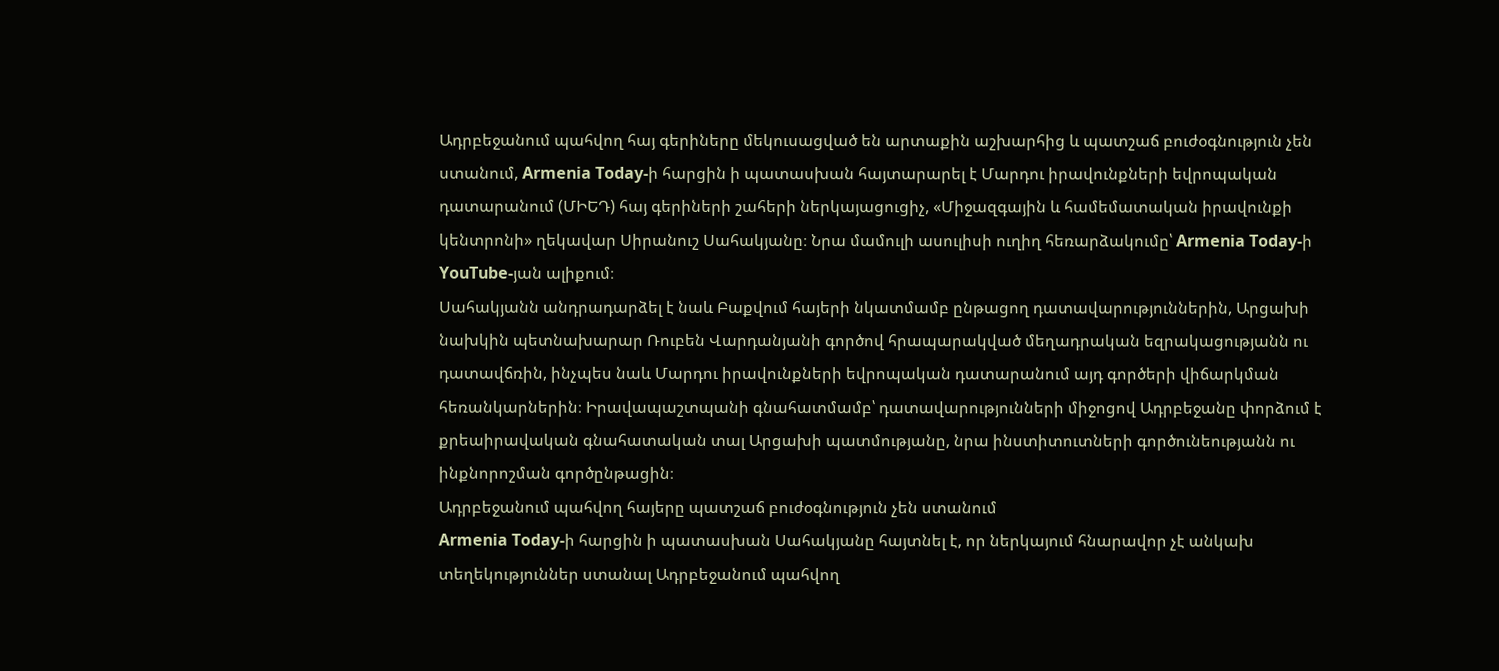Ադրբեջանում պահվող հայ գերիները մեկուսացված են արտաքին աշխարհից և պատշաճ բուժօգնություն չեն ստանում, Armenia Today-ի հարցին ի պատասխան հայտարարել է Մարդու իրավունքների եվրոպական դատարանում (ՄԻԵԴ) հայ գերիների շահերի ներկայացուցիչ, «Միջազգային և համեմատական իրավունքի կենտրոնի» ղեկավար Սիրանուշ Սահակյանը։ Նրա մամուլի ասուլիսի ուղիղ հեռարձակումը՝ Armenia Today-ի YouTube-յան ալիքում։
Սահակյանն անդրադարձել է նաև Բաքվում հայերի նկատմամբ ընթացող դատավարություններին, Արցախի նախկին պետնախարար Ռուբեն Վարդանյանի գործով հրապարակված մեղադրական եզրակացությանն ու դատավճռին, ինչպես նաև Մարդու իրավունքների եվրոպական դատարանում այդ գործերի վիճարկման հեռանկարներին։ Իրավապաշտպանի գնահատմամբ՝ դատավարությունների միջոցով Ադրբեջանը փորձում է քրեաիրավական գնահատական տալ Արցախի պատմությանը, նրա ինստիտուտների գործունեությանն ու ինքնորոշման գործընթացին։
Ադրբեջանում պահվող հայերը պատշաճ բուժօգնություն չեն ստանում
Armenia Today-ի հարցին ի պատասխան Սահակյանը հայտնել է, որ ներկայում հնարավոր չէ անկախ տեղեկություններ ստանալ Ադրբեջանում պահվող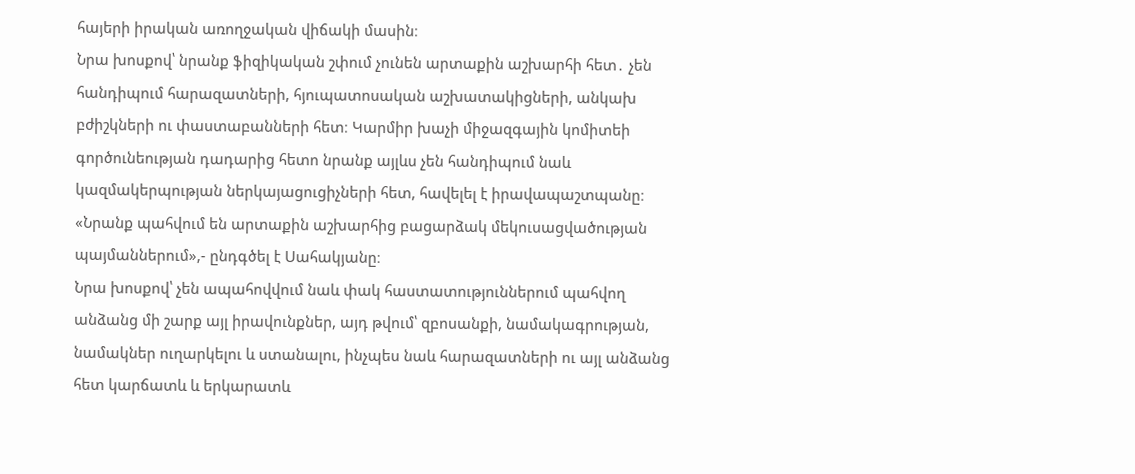հայերի իրական առողջական վիճակի մասին։
Նրա խոսքով՝ նրանք ֆիզիկական շփում չունեն արտաքին աշխարհի հետ․ չեն հանդիպում հարազատների, հյուպատոսական աշխատակիցների, անկախ բժիշկների ու փաստաբանների հետ։ Կարմիր խաչի միջազգային կոմիտեի գործունեության դադարից հետո նրանք այլևս չեն հանդիպում նաև կազմակերպության ներկայացուցիչների հետ, հավելել է իրավապաշտպանը։
«Նրանք պահվում են արտաքին աշխարհից բացարձակ մեկուսացվածության պայմաններում»,- ընդգծել է Սահակյանը։
Նրա խոսքով՝ չեն ապահովվում նաև փակ հաստատություններում պահվող անձանց մի շարք այլ իրավունքներ, այդ թվում՝ զբոսանքի, նամակագրության, նամակներ ուղարկելու և ստանալու, ինչպես նաև հարազատների ու այլ անձանց հետ կարճատև և երկարատև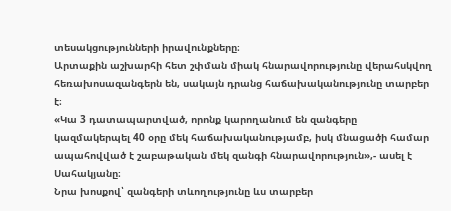տեսակցությունների իրավունքները։
Արտաքին աշխարհի հետ շփման միակ հնարավորությունը վերահսկվող հեռախոսազանգերն են, սակայն դրանց հաճախականությունը տարբեր է։
«Կա 3 դատապարտված, որոնք կարողանում են զանգերը կազմակերպել 40 օրը մեկ հաճախականությամբ, իսկ մնացածի համար ապահովված է շաբաթական մեկ զանգի հնարավորություն»,- ասել է Սահակյանը։
Նրա խոսքով՝ զանգերի տևողությունը ևս տարբեր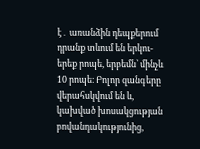է․ առանձին դեպքերում դրանք տևում են երկու-երեք րոպե, երբեմն՝ մինչև 10 րոպե։ Բոլոր զանգերը վերահսկվում են և, կախված խոսակցության բովանդակությունից,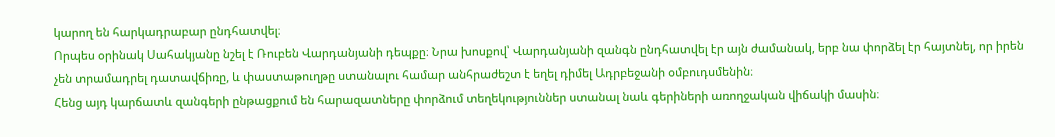կարող են հարկադրաբար ընդհատվել։
Որպես օրինակ Սահակյանը նշել է Ռուբեն Վարդանյանի դեպքը։ Նրա խոսքով՝ Վարդանյանի զանգն ընդհատվել էր այն ժամանակ, երբ նա փորձել էր հայտնել, որ իրեն չեն տրամադրել դատավճիռը, և փաստաթուղթը ստանալու համար անհրաժեշտ է եղել դիմել Ադրբեջանի օմբուդսմենին։
Հենց այդ կարճատև զանգերի ընթացքում են հարազատները փորձում տեղեկություններ ստանալ նաև գերիների առողջական վիճակի մասին։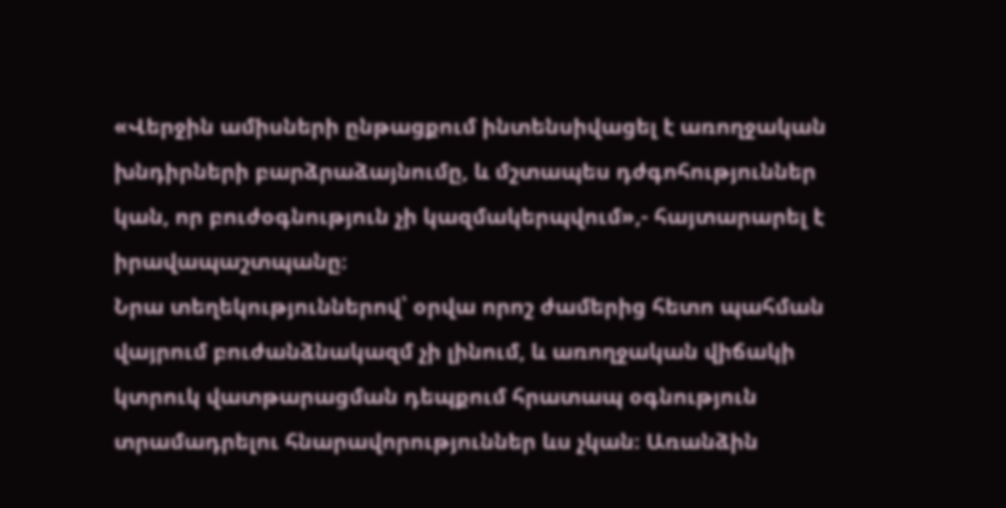«Վերջին ամիսների ընթացքում ինտենսիվացել է առողջական խնդիրների բարձրաձայնումը, և մշտապես դժգոհություններ կան, որ բուժօգնություն չի կազմակերպվում»,- հայտարարել է իրավապաշտպանը։
Նրա տեղեկություններով՝ օրվա որոշ ժամերից հետո պահման վայրում բուժանձնակազմ չի լինում, և առողջական վիճակի կտրուկ վատթարացման դեպքում հրատապ օգնություն տրամադրելու հնարավորություններ ևս չկան։ Առանձին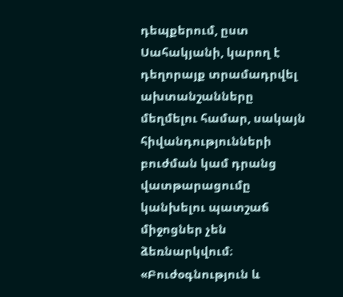դեպքերում, ըստ Սահակյանի, կարող է դեղորայք տրամադրվել ախտանշանները մեղմելու համար, սակայն հիվանդությունների բուժման կամ դրանց վատթարացումը կանխելու պատշաճ միջոցներ չեն ձեռնարկվում։
«Բուժօգնություն և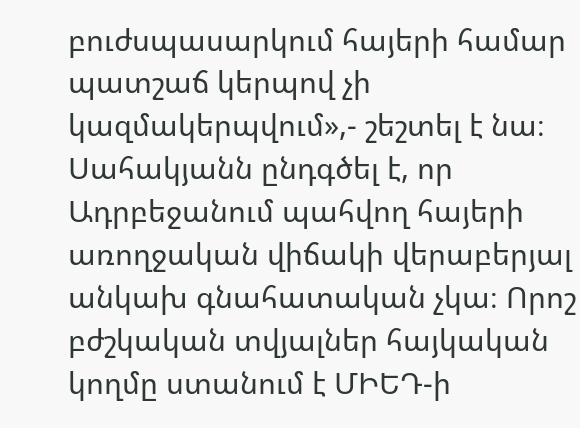բուժսպասարկում հայերի համար պատշաճ կերպով չի կազմակերպվում»,- շեշտել է նա։
Սահակյանն ընդգծել է, որ Ադրբեջանում պահվող հայերի առողջական վիճակի վերաբերյալ անկախ գնահատական չկա։ Որոշ բժշկական տվյալներ հայկական կողմը ստանում է ՄԻԵԴ-ի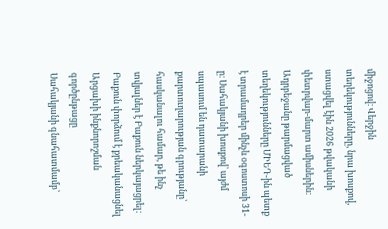միջոցով։ Վերջին տեղեկությունները, նրա խոսքով, ստացվել էին 2026 թվականի փետրվար-մարտ ամիսներին։
Ադրբեջանը թարմացված տեղեկությունները ՄԻԵԴ-ին պետք է տրամադրեր մինչև օգոստոսի 31-ը։ Սահակյանի խոսքով՝ այժմ սպասում են դատարանի քարտուղարության գրությանը՝ հասկանալու համար, թե ինչ տվյալներ է Բաքուն ներկայացրել։
Բաքուն փորձում է քրեականացնել Արցախի ինքնորոշման գործընթացը
Սահակյանի գնահատմամբ՝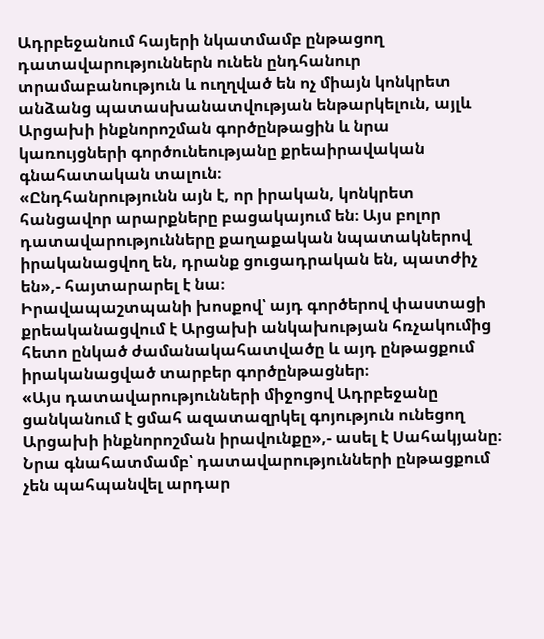Ադրբեջանում հայերի նկատմամբ ընթացող դատավարություններն ունեն ընդհանուր տրամաբանություն և ուղղված են ոչ միայն կոնկրետ անձանց պատասխանատվության ենթարկելուն, այլև Արցախի ինքնորոշման գործընթացին և նրա կառույցների գործունեությանը քրեաիրավական գնահատական տալուն։
«Ընդհանրությունն այն է, որ իրական, կոնկրետ հանցավոր արարքները բացակայում են։ Այս բոլոր դատավարությունները քաղաքական նպատակներով իրականացվող են, դրանք ցուցադրական են, պատժիչ են»,- հայտարարել է նա։
Իրավապաշտպանի խոսքով՝ այդ գործերով փաստացի քրեականացվում է Արցախի անկախության հռչակումից հետո ընկած ժամանակահատվածը և այդ ընթացքում իրականացված տարբեր գործընթացներ։
«Այս դատավարությունների միջոցով Ադրբեջանը ցանկանում է ցմահ ազատազրկել գոյություն ունեցող Արցախի ինքնորոշման իրավունքը»,- ասել է Սահակյանը։
Նրա գնահատմամբ՝ դատավարությունների ընթացքում չեն պահպանվել արդար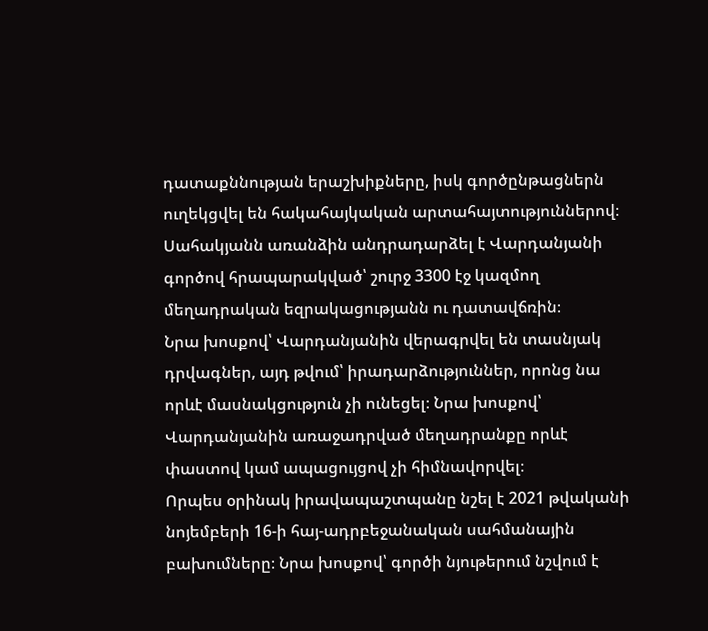դատաքննության երաշխիքները, իսկ գործընթացներն ուղեկցվել են հակահայկական արտահայտություններով։
Սահակյանն առանձին անդրադարձել է Վարդանյանի գործով հրապարակված՝ շուրջ 3300 էջ կազմող մեղադրական եզրակացությանն ու դատավճռին։
Նրա խոսքով՝ Վարդանյանին վերագրվել են տասնյակ դրվագներ, այդ թվում՝ իրադարձություններ, որոնց նա որևէ մասնակցություն չի ունեցել։ Նրա խոսքով՝ Վարդանյանին առաջադրված մեղադրանքը որևէ փաստով կամ ապացույցով չի հիմնավորվել։
Որպես օրինակ իրավապաշտպանը նշել է 2021 թվականի նոյեմբերի 16-ի հայ-ադրբեջանական սահմանային բախումները։ Նրա խոսքով՝ գործի նյութերում նշվում է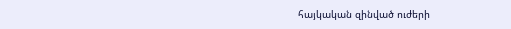հայկական զինված ուժերի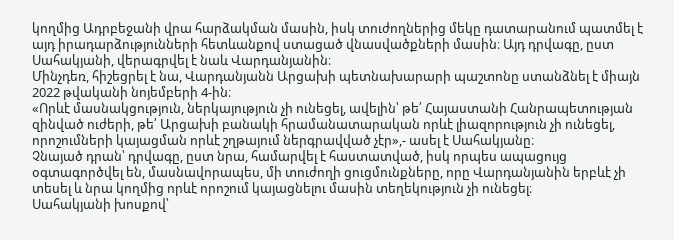կողմից Ադրբեջանի վրա հարձակման մասին, իսկ տուժողներից մեկը դատարանում պատմել է այդ իրադարձությունների հետևանքով ստացած վնասվածքների մասին։ Այդ դրվագը, ըստ Սահակյանի, վերագրվել է նաև Վարդանյանին։
Մինչդեռ, հիշեցրել է նա, Վարդանյանն Արցախի պետնախարարի պաշտոնը ստանձնել է միայն 2022 թվականի նոյեմբերի 4-ին։
«Որևէ մասնակցություն, ներկայություն չի ունեցել, ավելին՝ թե՛ Հայաստանի Հանրապետության զինված ուժերի, թե՛ Արցախի բանակի հրամանատարական որևէ լիազորություն չի ունեցել, որոշումների կայացման որևէ շղթայում ներգրավված չէր»,- ասել է Սահակյանը։
Չնայած դրան՝ դրվագը, ըստ նրա, համարվել է հաստատված, իսկ որպես ապացույց օգտագործվել են, մասնավորապես, մի տուժողի ցուցմունքները, որը Վարդանյանին երբևէ չի տեսել և նրա կողմից որևէ որոշում կայացնելու մասին տեղեկություն չի ունեցել։
Սահակյանի խոսքով՝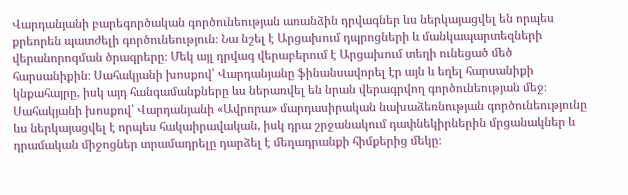Վարդանյանի բարեգործական գործունեության առանձին դրվագներ ևս ներկայացվել են որպես քրեորեն պատժելի գործունեություն։ Նա նշել է Արցախում դպրոցների և մանկապարտեզների վերանորոգման ծրագրերը։ Մեկ այլ դրվագ վերաբերում է Արցախում տեղի ունեցած մեծ հարսանիքին։ Սահակյանի խոսքով՝ Վարդանյանը ֆինանսավորել էր այն և եղել հարսանիքի կնքահայրը, իսկ այդ հանգամանքները ևս ներառվել են նրան վերագրվող գործունեության մեջ։
Սահակյանի խոսքով՝ Վարդանյանի «Ավրորա» մարդասիրական նախաձեռնության գործունեությունը ևս ներկայացվել է որպես հակաիրավական, իսկ դրա շրջանակում դափնեկիրներին մրցանակներ և դրամական միջոցներ տրամադրելը դարձել է մեղադրանքի հիմքերից մեկը։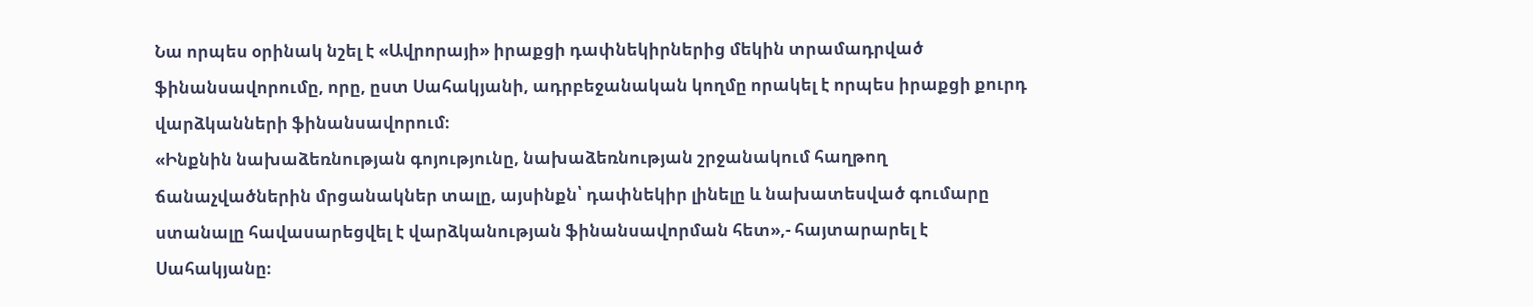Նա որպես օրինակ նշել է «Ավրորայի» իրաքցի դափնեկիրներից մեկին տրամադրված ֆինանսավորումը, որը, ըստ Սահակյանի, ադրբեջանական կողմը որակել է որպես իրաքցի քուրդ վարձկանների ֆինանսավորում։
«Ինքնին նախաձեռնության գոյությունը, նախաձեռնության շրջանակում հաղթող ճանաչվածներին մրցանակներ տալը, այսինքն՝ դափնեկիր լինելը և նախատեսված գումարը ստանալը հավասարեցվել է վարձկանության ֆինանսավորման հետ»,- հայտարարել է Սահակյանը։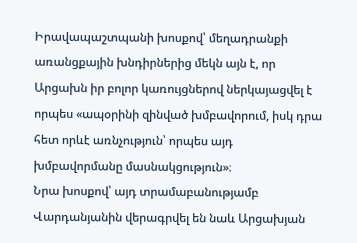Իրավապաշտպանի խոսքով՝ մեղադրանքի առանցքային խնդիրներից մեկն այն է, որ Արցախն իր բոլոր կառույցներով ներկայացվել է որպես «ապօրինի զինված խմբավորում, իսկ դրա հետ որևէ առնչություն՝ որպես այդ խմբավորմանը մասնակցություն»։
Նրա խոսքով՝ այդ տրամաբանությամբ Վարդանյանին վերագրվել են նաև Արցախյան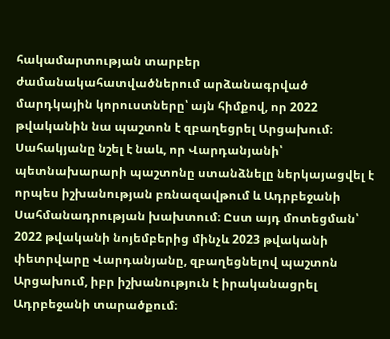հակամարտության տարբեր ժամանակահատվածներում արձանագրված մարդկային կորուստները՝ այն հիմքով, որ 2022 թվականին նա պաշտոն է զբաղեցրել Արցախում։
Սահակյանը նշել է նաև, որ Վարդանյանի՝ պետնախարարի պաշտոնը ստանձնելը ներկայացվել է որպես իշխանության բռնազավթում և Ադրբեջանի Սահմանադրության խախտում։ Ըստ այդ մոտեցման՝ 2022 թվականի նոյեմբերից մինչև 2023 թվականի փետրվարը Վարդանյանը, զբաղեցնելով պաշտոն Արցախում, իբր իշխանություն է իրականացրել Ադրբեջանի տարածքում։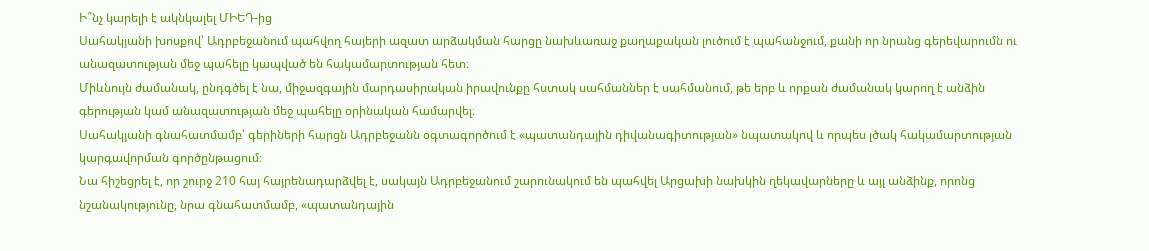Ի՞նչ կարելի է ակնկալել ՄԻԵԴ-ից
Սահակյանի խոսքով՝ Ադրբեջանում պահվող հայերի ազատ արձակման հարցը նախևառաջ քաղաքական լուծում է պահանջում, քանի որ նրանց գերեվարումն ու անազատության մեջ պահելը կապված են հակամարտության հետ։
Միևնույն ժամանակ, ընդգծել է նա, միջազգային մարդասիրական իրավունքը հստակ սահմաններ է սահմանում, թե երբ և որքան ժամանակ կարող է անձին գերության կամ անազատության մեջ պահելը օրինական համարվել։
Սահակյանի գնահատմամբ՝ գերիների հարցն Ադրբեջանն օգտագործում է «պատանդային դիվանագիտության» նպատակով և որպես լծակ հակամարտության կարգավորման գործընթացում։
Նա հիշեցրել է, որ շուրջ 210 հայ հայրենադարձվել է, սակայն Ադրբեջանում շարունակում են պահվել Արցախի նախկին ղեկավարները և այլ անձինք, որոնց նշանակությունը, նրա գնահատմամբ, «պատանդային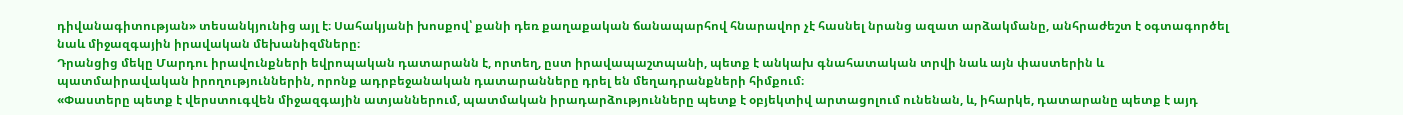դիվանագիտության» տեսանկյունից այլ է։ Սահակյանի խոսքով՝ քանի դեռ քաղաքական ճանապարհով հնարավոր չէ հասնել նրանց ազատ արձակմանը, անհրաժեշտ է օգտագործել նաև միջազգային իրավական մեխանիզմները։
Դրանցից մեկը Մարդու իրավունքների եվրոպական դատարանն է, որտեղ, ըստ իրավապաշտպանի, պետք է անկախ գնահատական տրվի նաև այն փաստերին և պատմաիրավական իրողություններին, որոնք ադրբեջանական դատարանները դրել են մեղադրանքների հիմքում։
«Փաստերը պետք է վերստուգվեն միջազգային ատյաններում, պատմական իրադարձությունները պետք է օբյեկտիվ արտացոլում ունենան, և, իհարկե, դատարանը պետք է այդ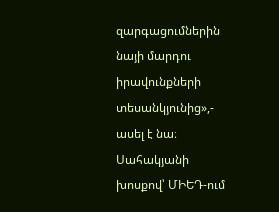զարգացումներին նայի մարդու իրավունքների տեսանկյունից»,- ասել է նա։
Սահակյանի խոսքով՝ ՄԻԵԴ-ում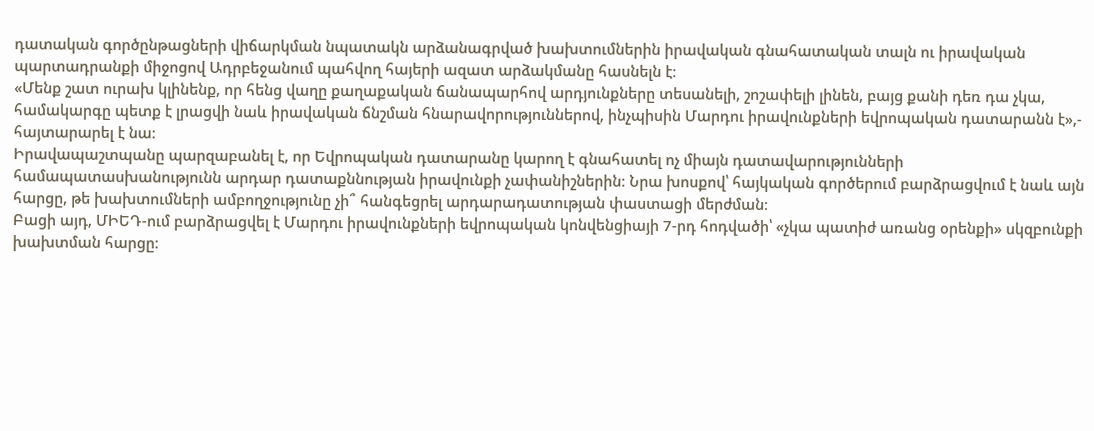դատական գործընթացների վիճարկման նպատակն արձանագրված խախտումներին իրավական գնահատական տալն ու իրավական պարտադրանքի միջոցով Ադրբեջանում պահվող հայերի ազատ արձակմանը հասնելն է։
«Մենք շատ ուրախ կլինենք, որ հենց վաղը քաղաքական ճանապարհով արդյունքները տեսանելի, շոշափելի լինեն, բայց քանի դեռ դա չկա, համակարգը պետք է լրացվի նաև իրավական ճնշման հնարավորություններով, ինչպիսին Մարդու իրավունքների եվրոպական դատարանն է»,- հայտարարել է նա։
Իրավապաշտպանը պարզաբանել է, որ Եվրոպական դատարանը կարող է գնահատել ոչ միայն դատավարությունների համապատասխանությունն արդար դատաքննության իրավունքի չափանիշներին։ Նրա խոսքով՝ հայկական գործերում բարձրացվում է նաև այն հարցը, թե խախտումների ամբողջությունը չի՞ հանգեցրել արդարադատության փաստացի մերժման։
Բացի այդ, ՄԻԵԴ-ում բարձրացվել է Մարդու իրավունքների եվրոպական կոնվենցիայի 7-րդ հոդվածի՝ «չկա պատիժ առանց օրենքի» սկզբունքի խախտման հարցը։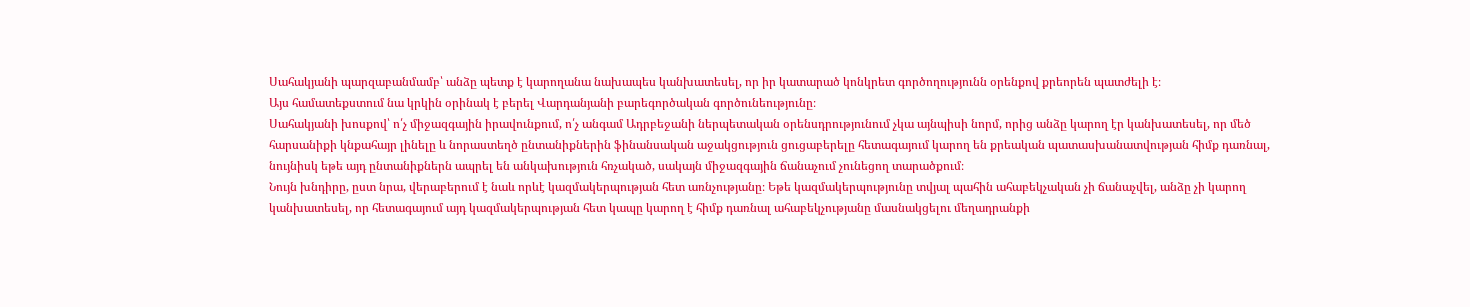Սահակյանի պարզաբանմամբ՝ անձը պետք է կարողանա նախապես կանխատեսել, որ իր կատարած կոնկրետ գործողությունն օրենքով քրեորեն պատժելի է։
Այս համատեքստում նա կրկին օրինակ է բերել Վարդանյանի բարեգործական գործունեությունը։
Սահակյանի խոսքով՝ ո՛չ միջազգային իրավունքում, ո՛չ անգամ Ադրբեջանի ներպետական օրենսդրությունում չկա այնպիսի նորմ, որից անձը կարող էր կանխատեսել, որ մեծ հարսանիքի կնքահայր լինելը և նորաստեղծ ընտանիքներին ֆինանսական աջակցություն ցուցաբերելը հետագայում կարող են քրեական պատասխանատվության հիմք դառնալ, նույնիսկ եթե այդ ընտանիքներն ապրել են անկախություն հռչակած, սակայն միջազգային ճանաչում չունեցող տարածքում։
Նույն խնդիրը, ըստ նրա, վերաբերում է նաև որևէ կազմակերպության հետ առնչությանը։ Եթե կազմակերպությունը տվյալ պահին ահաբեկչական չի ճանաչվել, անձը չի կարող կանխատեսել, որ հետագայում այդ կազմակերպության հետ կապը կարող է հիմք դառնալ ահաբեկչությանը մասնակցելու մեղադրանքի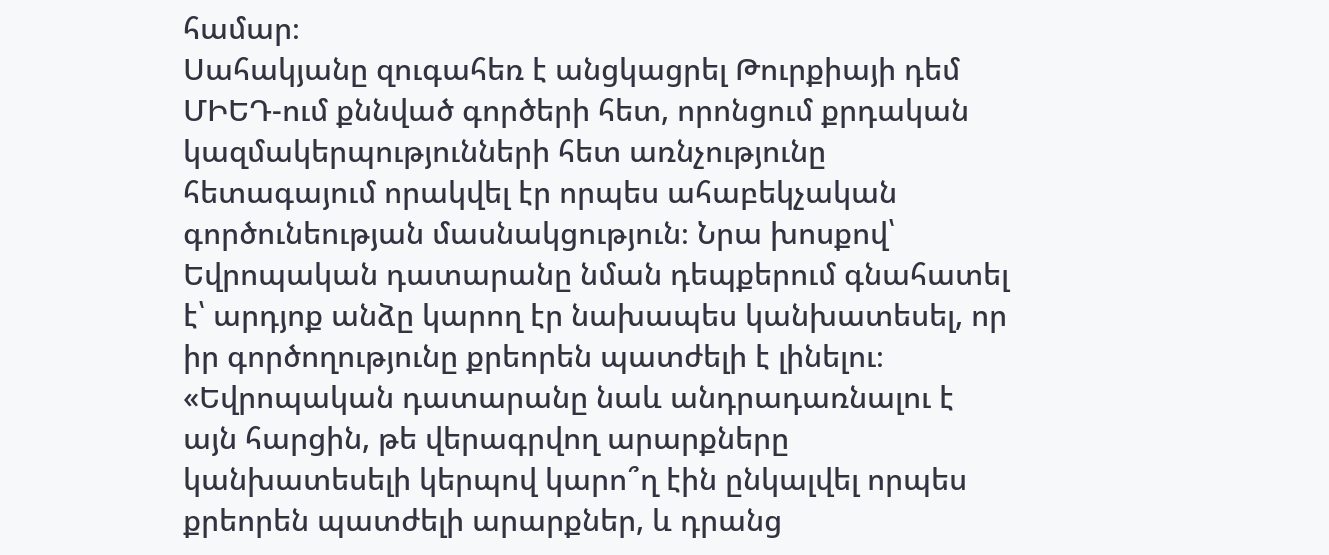համար։
Սահակյանը զուգահեռ է անցկացրել Թուրքիայի դեմ ՄԻԵԴ-ում քննված գործերի հետ, որոնցում քրդական կազմակերպությունների հետ առնչությունը հետագայում որակվել էր որպես ահաբեկչական գործունեության մասնակցություն։ Նրա խոսքով՝ Եվրոպական դատարանը նման դեպքերում գնահատել է՝ արդյոք անձը կարող էր նախապես կանխատեսել, որ իր գործողությունը քրեորեն պատժելի է լինելու։
«Եվրոպական դատարանը նաև անդրադառնալու է այն հարցին, թե վերագրվող արարքները կանխատեսելի կերպով կարո՞ղ էին ընկալվել որպես քրեորեն պատժելի արարքներ, և դրանց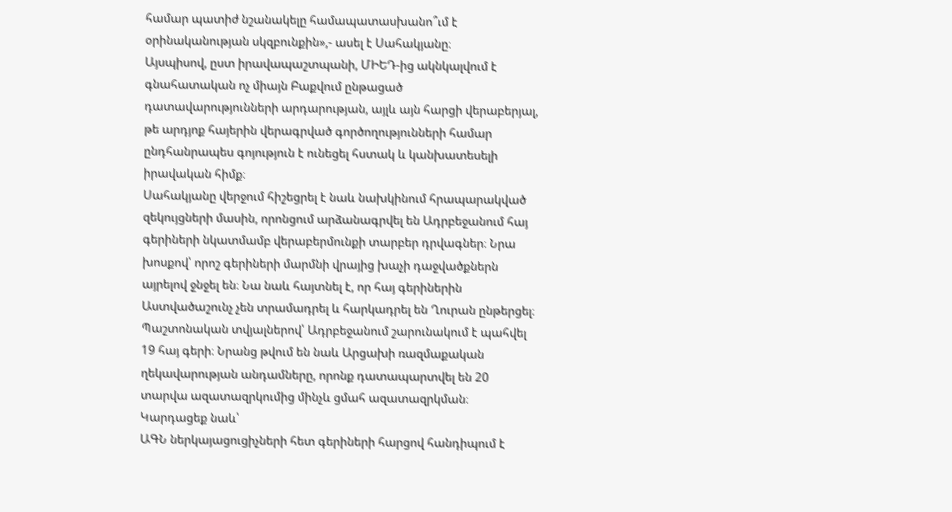համար պատիժ նշանակելը համապատասխանո՞ւմ է օրինականության սկզբունքին»,- ասել է Սահակյանը։
Այսպիսով, ըստ իրավապաշտպանի, ՄԻԵԴ-ից ակնկալվում է գնահատական ոչ միայն Բաքվում ընթացած դատավարությունների արդարության, այլև այն հարցի վերաբերյալ, թե արդյոք հայերին վերագրված գործողությունների համար ընդհանրապես գոյություն է ունեցել հստակ և կանխատեսելի իրավական հիմք։
Սահակյանը վերջում հիշեցրել է նաև նախկինում հրապարակված զեկույցների մասին, որոնցում արձանագրվել են Ադրբեջանում հայ գերիների նկատմամբ վերաբերմունքի տարբեր դրվագներ։ Նրա խոսքով՝ որոշ գերիների մարմնի վրայից խաչի դաջվածքներն այրելով ջնջել են։ Նա նաև հայտնել է, որ հայ գերիներին Աստվածաշունչ չեն տրամադրել և հարկադրել են Ղուրան ընթերցել։
Պաշտոնական տվյալներով՝ Ադրբեջանում շարունակում է պահվել 19 հայ գերի։ Նրանց թվում են նաև Արցախի ռազմաքական ղեկավարության անդամները, որոնք դատապարտվել են 20 տարվա ազատազրկումից մինչև ցմահ ազատազրկման։
Կարդացեք նաև՝
ԱԳՆ ներկայացուցիչների հետ գերիների հարցով հանդիպում է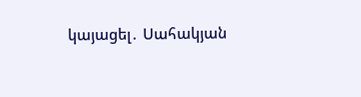կայացել․ Սահակյան